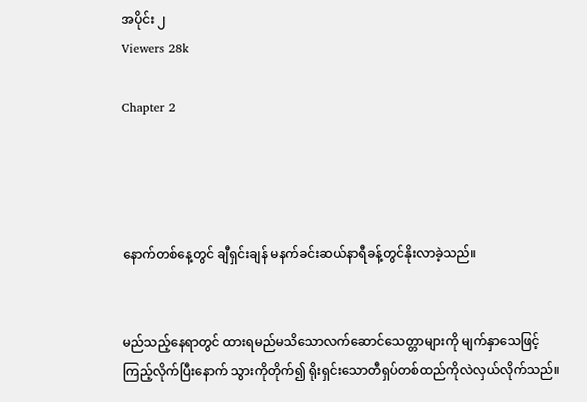အပိုင်း ၂
Viewers 28k

Chapter 2




နောက်တစ်နေ့တွင် ချီရှင်းချန် မနက်ခင်းဆယ်နာရီခန့်တွင်နိုးလာခဲ့သည်။


မည်သည့်နေရာတွင် ထားရမည်မသိသောလက်ဆောင်‌သေတ္တာများကို မျက်နှာသေဖြင့်ကြည့်လိုက်ပြီးနောက် သွားကိုတိုက်၍ ရိုးရှင်းသောတီရှပ်တစ်ထည်ကိုလဲလှယ်လိုက်သည်။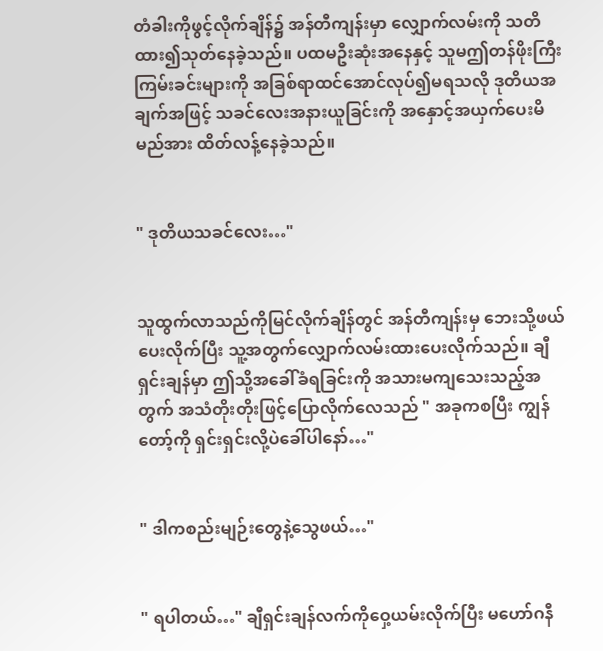တံခါးကိုဖွင့်လိုက်ချိန်၌ အန်တီကျန်းမှာ လျှောက်လမ်းကို သတိထား၍သုတ်နေခဲ့သည်။ ပထမဦးဆုံးအနေနှင့် သူမဤတန်ဖိုးကြီးကြမ်းခင်းများကို အခြစ်ရာထင်အောင်လုပ်၍မရသလို ဒုတိယအချက်အဖြင့် သခင်လေးအနားယူခြင်းကို ‌အနှောင့်အယှက်ပေးမိမည်အား ထိတ်လန့်နေခဲ့သည်။


" ဒုတိယသခင်လေး…"


သူထွက်လာသည်ကိုမြင်လိုက်ချိန်တွင် အန်တီကျန်းမှ ဘေးသို့ဖယ်ပေးလိုက်ပြီး သူ့အတွက်လျှောက်လမ်းထားပေးလိုက်သည်။ ချီရှင်းချန်မှာ ဤသို့အခေါ်ခံရခြင်းကို အသားမကျသေးသည့်အတွက် အသံတိုးတိုးဖြင့်ပြောလိုက်လေသည် " အခုကစပြီး ကျွန်တော့်ကို ရှင်းရှင်းလို့ပဲခေါ်ပါနော်…"


" ဒါကစည်းမျဉ်းတွေနဲ့သွေဖယ်…"


" ရပါတယ်…" ချီရှင်းချန်လက်ကိုဝှေ့ယမ်းလိုက်ပြီး မဟော်ဂနီ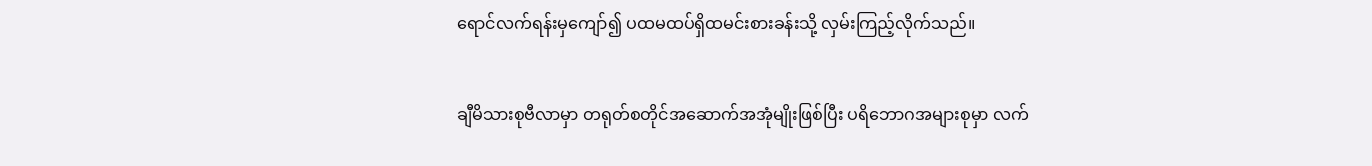ရောင်လက်ရန်းမှကျော်၍ ပထမထပ်ရှိထမင်းစားခန်းသို့ လှမ်းကြည့်လိုက်သည်။


ချီမိသားစုဗီလာမှာ တရုတ်စတိုင်အဆောက်အအုံမျိုးဖြစ်ပြီး ပရိဘောဂအများစုမှာ လက်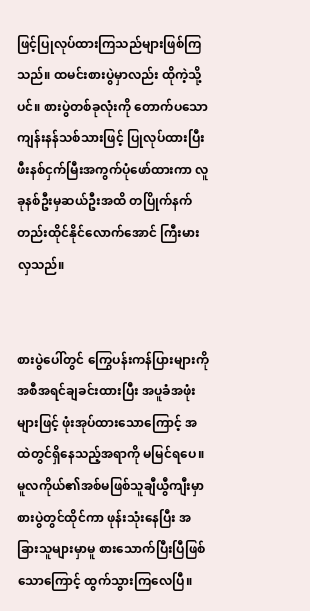ဖြင့်ပြုလုပ်ထားကြသည်များဖြစ်ကြသည်။ ထမင်းစားပွဲမှာလည်း ထိုကဲ့သို့ပင်။ စားပွဲတစ်ခုလုံးကို တောက်ပသောကျန်းနန်သစ်သားဖြင့် ပြုလုပ်ထားပြီး ဖီးနစ်ငှက်မြီးအကွက်ပုံဖော်ထားကာ လူခုနစ်ဦးမှဆယ်ဦးအထိ တပြိုက်နက်တည်းထိုင်နိုင်လောက်အောင် ကြီးမားလှသည်။


စားပွဲပေါ်တွင် ကြွေပန်းကန်ပြားများကို အစီအရင်ချခင်းထားပြီး အပူခံအဖုံးများဖြင့် ဖုံးအုပ်ထားသောကြောင့် အထဲတွင်ရှိနေသည့်အရာကို မမြင်ရပေ။ မူလကိုယ်၏အစ်မဖြစ်သူချီယွီကျီးမှာ စားပွဲတွင်ထိုင်ကာ ဖုန်းသုံးနေပြီး အခြားသူများမှာမူ စားသောက်ပြီးပြီဖြစ်သောကြောင့် ထွက်သွားကြလေပြီ။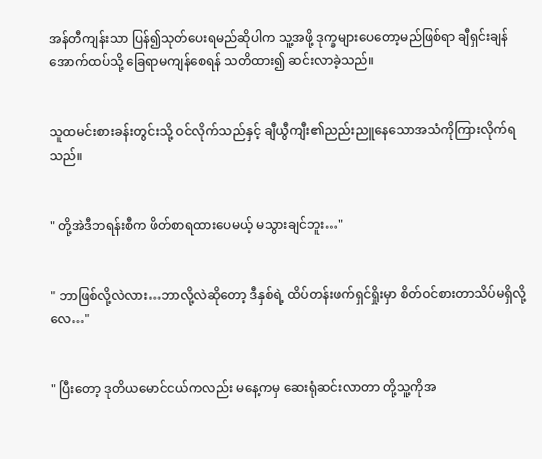အန်တီကျန်းသာ ပြန်၍သုတ်ပေးရမည်ဆိုပါက သူ့အဖို့ ဒုက္ခများပေတော့မည်ဖြစ်ရာ ချီရှင်းချန် အောက်ထပ်သို့ ခြေရာမကျန်စေရန် သတိထား၍ ဆင်းလာခဲ့သည်။


သူထမင်းစားခန်းတွင်းသို့ ဝင်လိုက်သည်နှင့် ချီယွီကျီး၏ညည်းညူနေသောအသံကိုကြားလိုက်ရသည်။


" တို့အဲဒီဘရန်းစီက ဖိတ်စာရထားပေမယ့် မသွားချင်ဘူး…"


" ဘာဖြစ်လို့လဲလား…ဘာလို့လဲဆိုတော့ ဒီနှစ်ရဲ့ ထိပ်တန်းဖက်ရှင်ရှိုးမှာ စိတ်ဝင်စားတာသိပ်မရှိလို့လေ…"


" ပြီးတော့ ဒုတိယမောင်ငယ်ကလည်း မနေ့ကမှ ဆေးရုံဆင်းလာတာ တို့သူ့ကိုအ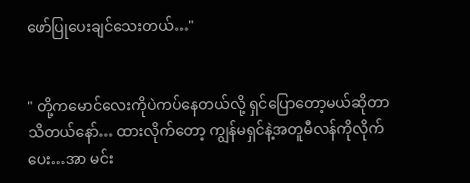ဖော်ပြုပေးချင်သေးတယ်…"


" တို့ကမောင်လေးကိုပဲကပ်နေတယ်လို့ ရှင်ပြောတော့မယ်ဆိုတာသိတယ်နော်… ထားလိုက်တော့ ကျွန်မရှင်နဲ့အတူမီလန်ကိုလိုက်ပေး…အာ မင်း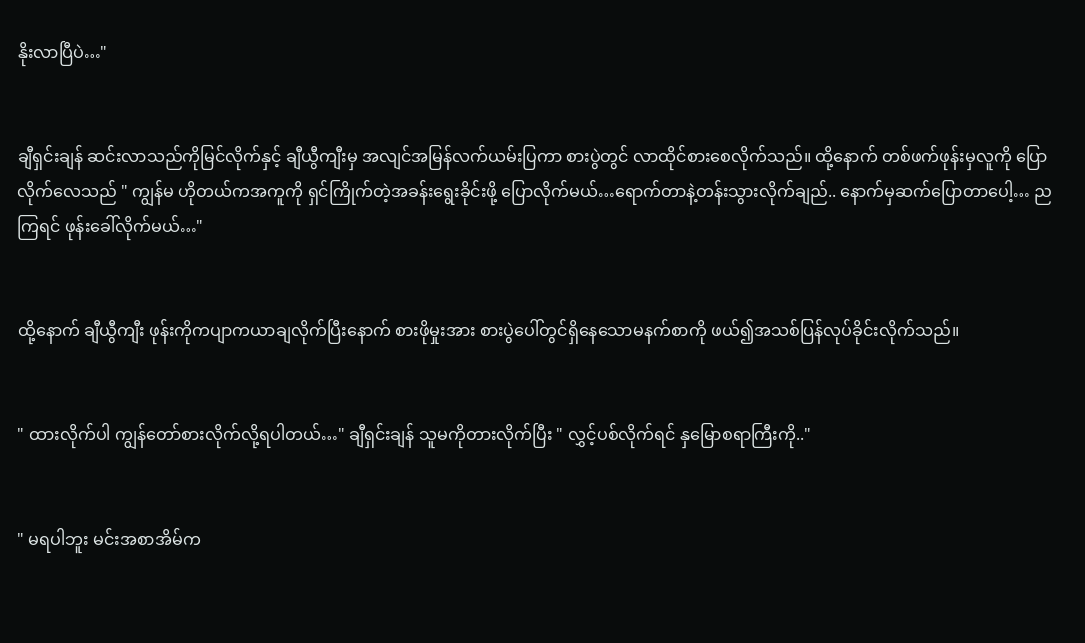နိုးလာပြီပဲ…"


ချီရှင်းချန် ဆင်းလာသည်ကိုမြင်လိုက်နှင့် ချီယွီကျီးမှ အလျင်အမြန်လက်ယမ်းပြကာ စားပွဲတွင် လာထိုင်စားစေလိုက်သည်။ ထို့နောက် တစ်ဖက်ဖုန်းမှလူကို ပြောလိုက်လေသည် " ကျွန်မ ဟိုတယ်ကအကူကို ရှင်ကြိုက်တဲ့အခန်းရွေးခိုင်းဖို့ ပြောလိုက်မယ်…ရောက်တာနဲ့တန်းသွားလိုက်ချည်.. နောက်မှဆက်ပြောတာပေါ့… ညကြရင် ဖုန်းခေါ်လိုက်မယ်…"


ထို့နောက် ချီယွီကျီး ဖုန်းကိုကပျာကယာချလိုက်ပြီးနောက် စားဖိုမှုးအား စားပွဲပေါ်တွင်ရှိနေသောမနက်စာကို ဖယ်၍အသစ်ပြန်လုပ်ခိုင်းလိုက်သည်။


" ထားလိုက်ပါ ကျွန်တော်စားလိုက်လို့ရပါတယ်…" ချီရှင်းချန် သူမကိုတားလိုက်ပြီး " လွှင့်ပစ်လိုက်ရင် နှမြောစရာကြီးကို.."


" မရပါဘူး မင်းအစာအိမ်က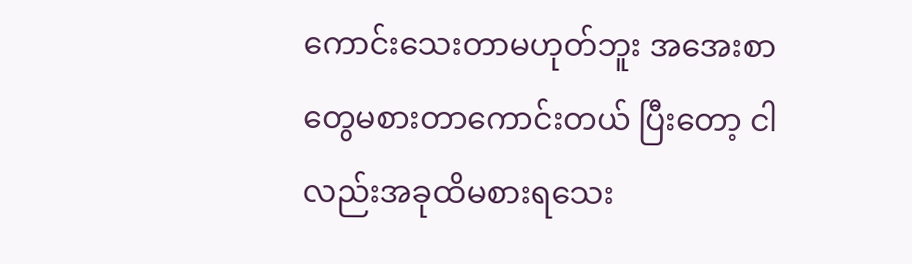ကောင်းသေးတာမဟုတ်ဘူး အအေးစာတွေမစားတာကောင်းတယ် ပြီးတော့ ငါလည်းအခုထိမစားရသေး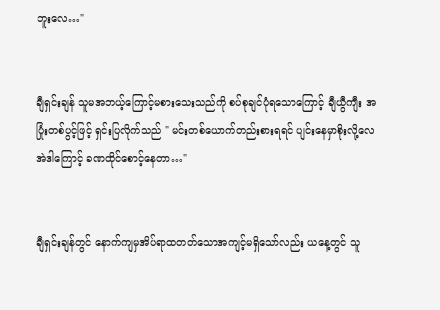ဘူးလေ…"


ချီရှင်းချန် သူမအဘယ့်ကြောင့်မစားသေးသည်ကို စပ်စုချင်ပုံရသောကြောင့် ချီယွီကျီး အပြုံးတစ်ပွင့်ဖြင့် ရှင်းပြလိုက်သည် " မင်းတစ်ယောက်တည်းစားရရင် ပျင်းနေမှာစိုးလို့လေ အဲဒါကြောင့် ခဏထိုင်စောင့်နေတာ…"


ချီရှင်းချန်တွင် နောက်ကျမှအိပ်ရာထတတ်သောအကျင့်မရှိသော်လည်း ယနေ့တွင် သူ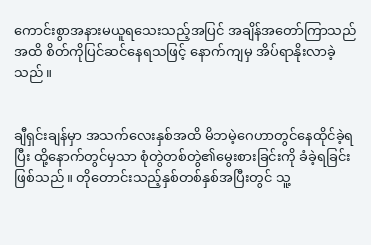ကောင်းစွာအနားမယူရသေးသည့်အပြင် အချိန်အတော်ကြာသည်အထိ စိတ်ကိုပြင်ဆင်နေရသဖြင့် နောက်ကျမှ အိပ်ရာနိုးလာခဲ့သည်။


ချီရှင်းချန်မှာ အသက်လေးနှစ်အထိ မိဘမဲ့ဂေဟာတွင်နေထိုင်ခဲ့ရပြီး ထို့နောက်တွင်မှသာ စုံတွဲတစ်တွဲ၏မွေးစားခြင်းကို ခံခဲ့ရခြင်းဖြစ်သည်။ တိုတောင်းသည့်နှစ်တစ်နှစ်အပြီးတွင် သူ့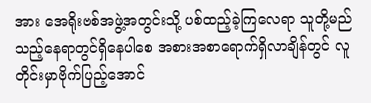အား အေရိုးဗစ်အဖွဲ့အတွင်းသို့ ပစ်ထည့်ခဲ့ကြလေရာ သူတို့မည်သည့်နေရာတွင်ရှိနေပါစေ အစားအ‌စာရောက်ရှိလာချိန်တွင် လူတိုင်းမှာဗိုက်ပြည့်အောင်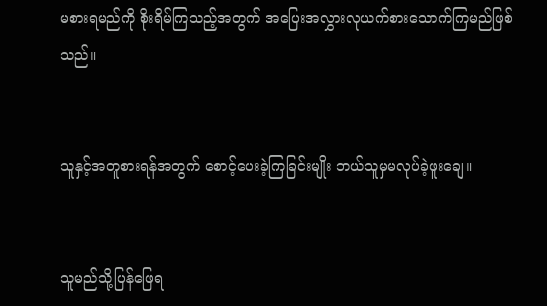မစားရမည်ကို စိုးရိမ်‌ကြသည့်အတွက် အပြေးအလွှားလုယက်စားသောက်ကြမည်ဖြစ်သည်။


သူနှင့်အတူစားရန်အတွက် စောင့်ပေးခဲ့ကြခြင်းမျိုး ဘယ်သူမှမလုပ်ခဲ့ဖူးချေ။


သူမည်သို့ပြန်ဖြေရ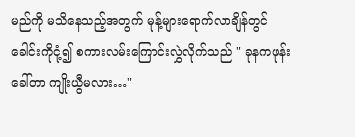မည်ကို မသိနေသည့်အတွက် မုန့်များရောက်လာချိန်တွင် ခေါင်းကိုငုံ့၍ စကားလမ်းကြောင်းလွှဲလိုက်သည် " ခုနကဖုန်းခေါ်တာ ကျိုးယွီမလား…"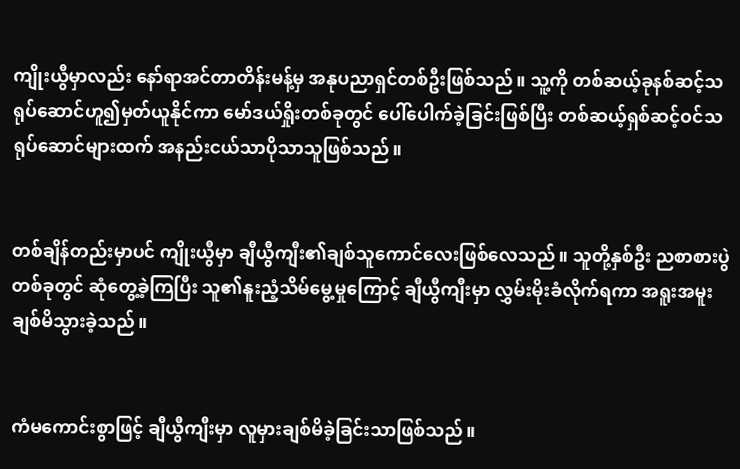ကျိုးယွီမှာလည်း နော်ရာအင်တာတိန်းမန့်မှ အနုပညာရှင်တစ်ဦးဖြစ်သည်။ သူ့ကို တစ်ဆယ့်ခုနစ်ဆင့်သရုပ်ဆောင်ဟူ၍မှတ်ယူနိုင်ကာ မော်ဒယ်ရှိုးတစ်ခုတွင် ပေါ်ပေါက်ခဲ့ခြင်းဖြစ်ပြီး တစ်ဆယ့်ရှစ်ဆင့်ဝင်သရုပ်ဆောင်များထက် အနည်းငယ်သာပိုသာသူဖြစ်သည်။


တစ်ချိန်တည်းမှာပင် ကျိုးယွီမှာ ချီယွီကျီး၏ချစ်သူကောင်လေးဖြစ်လေသည်။ သူတို့နှစ်ဦး ညစာစားပွဲတစ်ခုတွင် ဆုံတွေ့ခဲ့ကြပြီး သူ၏နူးညံ့သိမ်မွေ့မှုကြောင့် ချီယွီကျီးမှာ လွှမ်းမိုးခံလိုက်ရကာ အရူးအမူးချစ်မိသွားခဲ့သည်။


ကံမကောင်းစွာဖြင့် ချီယွီကျီးမှာ လူမှားချစ်မိခဲ့ခြင်းသာဖြစ်သည်။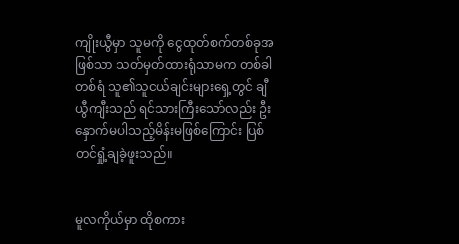ကျိုးယွီမှာ သူမကို ငွေထုတ်စက်တစ်ခုအဖြစ်သာ သတ်မှတ်ထားရုံသာမက တစ်ခါတစ်ရံ သူ၏သူငယ်ချင်းများရှေ့တွင် ချီယွီကျီးသည် ရင်သားကြီးသော်လည်း ဦးနှောက်မပါသည့်မိန်းမဖြစ်ကြောင်း ပြစ်တင်ရှုံ့ချခဲ့ဖူးသည်။


မူလကိုယ်မှာ ထိုစကား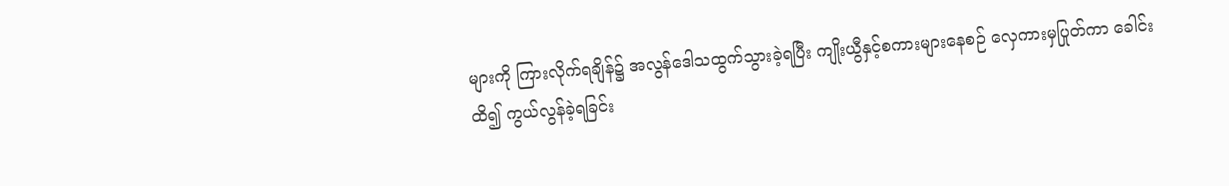များကို ကြားလိုက်ရချိန်၌ အလွန်ဒေါသထွက်သွားခဲ့ရပြီး ကျိုးယွီနှင့်စကားများနေစဉ် လှေကားမှပြုတ်ကာ ခေါင်းထိ၍ ကွယ်လွန်ခဲ့ရခြင်း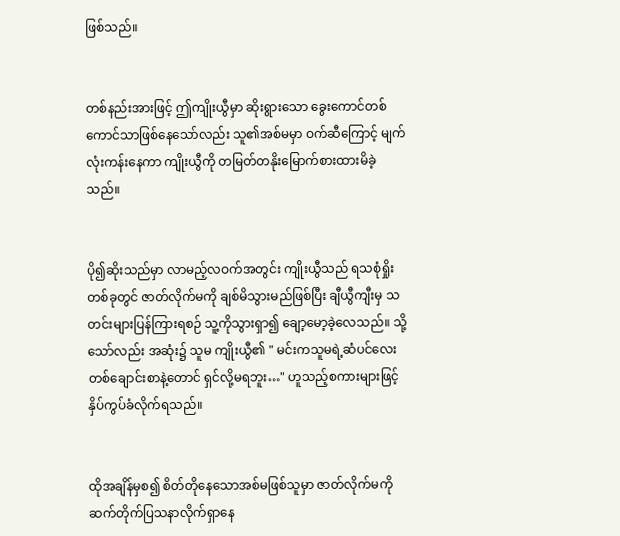ဖြစ်သည်။


တစ်နည်းအားဖြင့် ဤကျိုးယွီမှာ ဆိုးရွားသော ခွေးကောင်တစ်ကောင်သာဖြစ်နေသော်လည်း သူ၏အစ်မမှာ ဝက်ဆီကြောင့် မျက်လုံးကန်းနေကာ ကျိုးယွီကို တမြတ်တနိုးမြောက်စားထားမိခဲ့သည်။


ပို၍ဆိုးသည်မှာ လာမည့်လဝက်အတွင်း ကျိုးယွီသည် ရသစုံရှိုးတစ်ခုတွင် ဇာတ်လိုက်မကို ချစ်မိသွားမည်ဖြစ်ပြီး ချီယွီကျီးမှ သတင်းများပြန်ကြားရစဉ် သူ့ကိုသွားရှာ၍ ချော့မော့ခဲ့လေသည်။ သို့သော်လည်း အဆုံး၌ သူမ ကျိုးယွီ၏ " မင်းကသူမရဲ့ဆံပင်လေးတစ်ချောင်းစာနဲ့တောင် ရှင်လို့မရဘူး…" ဟူသည့်စကားများဖြင့် နှိပ်ကွပ်ခံလိုက်ရသည်။


ထိုအချိန်မှစ၍ ‌စိတ်တိုနေသောအစ်မဖြစ်သူမှာ ဇာတ်လိုက်မကို ဆက်တိုက်ပြသနာလိုက်ရှာနေ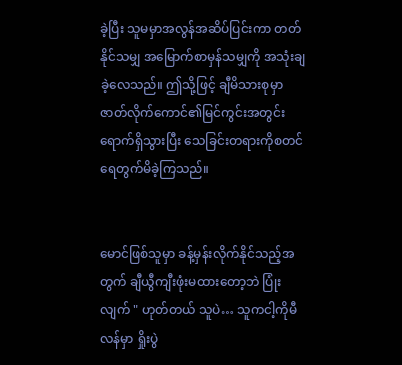ခဲ့ပြီး သူမမှာအလွန်အဆိပ်ပြင်းကာ တတ်နိုင်သမျှ အမြောက်စာမှန်သမျှကို အသုံးချခဲ့လေသည်။ ဤသို့ဖြင့် ချီမိသားစုမှာ ဇာတ်လိုက်ကောင်၏မြင်ကွင်းအတွင်းရောက်ရှိသွားပြီး သေခြင်းတရားကိုစတင်ရေတွက်မိခဲ့ကြသည်။


မောင်ဖြစ်သူမှာ ခန့်မှန်းလိုက်နိုင်သည့်အတွက် ချီယွီကျီးဖုံးမထားတော့ဘဲ ပြုံးလျက် " ဟုတ်တယ် သူပဲ… သူကငါ့ကိုမီလန်မှာ ရှိုးပွဲ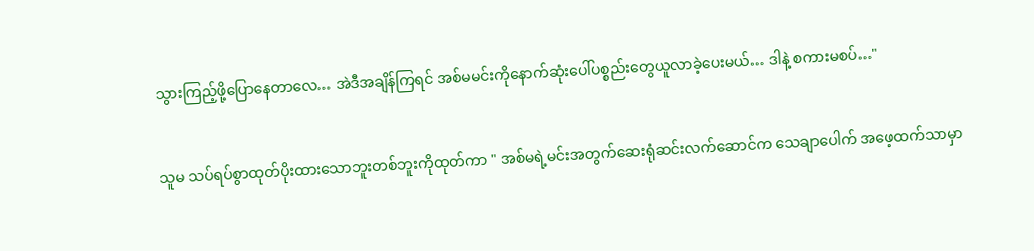သွားကြည့်ဖို့ပြောနေတာလေ… အဲဒီအချိန်ကြရင် အစ်မမင်းကိုနောက်ဆုံးပေါ်ပစ္စည်းတွေယူလာခဲ့ပေးမယ်… ဒါနဲ့ စကားမစပ်…"


သူမ သပ်ရပ်စွာထုတ်ပိုးထားသောဘူးတစ်ဘူးကိုထုတ်ကာ " အစ်မရဲ့မင်းအတွက်ဆေးရုံဆင်းလက်ဆောင်က သေချာပေါက် အဖေ့ထက်သာမှာ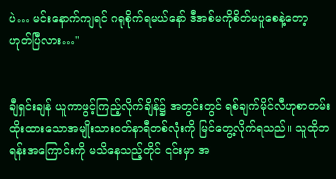ပဲ… မင်းနောက်ကျရင် ဂရုစိုက်ရမယ်နော် ဒီအစ်မကိုစိတ်မပူစေနဲ့တော့ ဟုတ်ပြီလား…"


ချီရှင်းချန် ယူကာဖွင့်ကြည့်လိုက်ချိန်၌ အတွင်းတွင် ရစ်ချက်မိုင်လီဟုစာတမ်းထိုးထားသောအမျိုးသားဝတ်နာရီတစ်လုံးကို မြင်တွေ့လိုက်ရသည်။ သူထိုဘရန်းအကြောင်းကို မသိနေသည့်တိုင် ၎င်းမှာ အ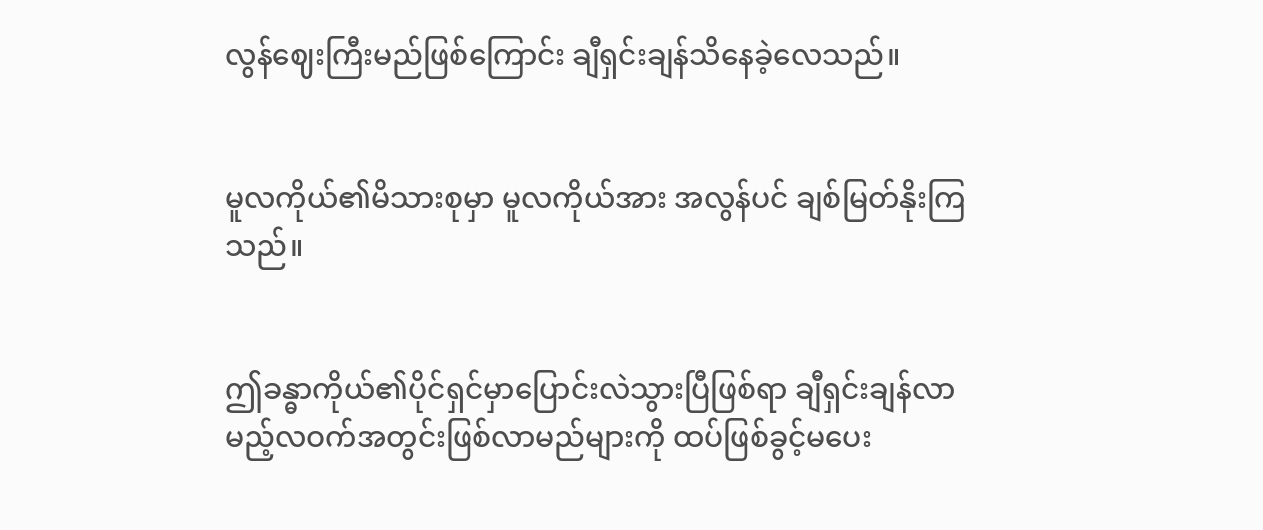လွန်ဈေးကြီးမည်ဖြစ်ကြောင်း ချီရှင်းချန်သိနေခဲ့လေသည်။


မူလကိုယ်၏မိသားစုမှာ မူလကိုယ်အား အလွန်ပင် ချစ်မြတ်နိုးကြသည်။


ဤခန္ဓာကိုယ်၏ပိုင်ရှင်မှာပြောင်းလဲသွားပြီဖြစ်ရာ ချီရှင်းချန်လာမည့်လဝက်အတွင်းဖြစ်လာမည်များကို ထပ်ဖြစ်ခွင့်မပေး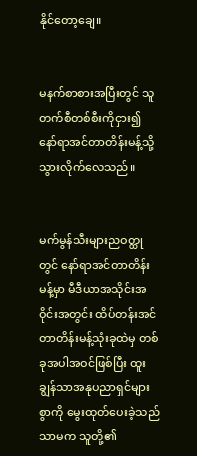နိုင်တော့ချေ။


မနက်စာစားအပြီးတွင် သူတက်စီတစ်စီးကိုငှား၍ နော်ရာအင်တာတိန်းမန့်သို့ သွားလိုက်လေသည်။


မက်မွန်သီးများညဝတ္ထုတွင် နော်ရာအင်တာတိန်းမန့်မှာ မီဒီယာအသိုင်းအဝိုင်းအတွင်း ထိပ်တန်းအင်တာတိန်းမန့်သုံးခုထဲမှ တစ်ခုအပါအဝင်ဖြစ်ပြီး ထူးချွန်သာအနုပညာရှင်များစွာကို မွေးထုတ်ပေးခဲ့သည်သာမက သူတို့၏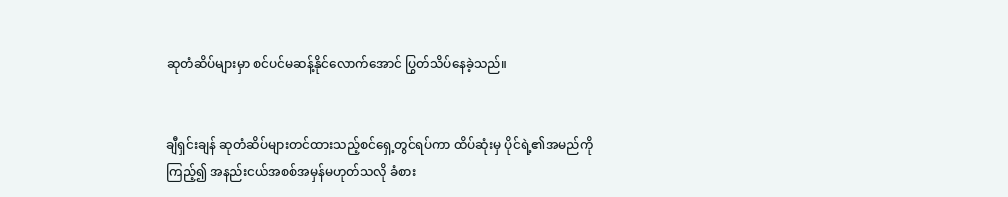ဆုတံဆိပ်များမှာ စင်ပင်မဆန့်နိုင်လောက်အောင် ပြွတ်သိပ်နေခဲ့သည်။


ချီရှင်းချန် ဆုတံဆိပ်များတင်ထားသည့်စင်ရှေ့တွင်ရပ်ကာ ထိပ်ဆုံးမှ ပိုင်ရဲ့၏အမည်ကိုကြည့်၍ အနည်းငယ်အစစ်အမှန်မဟုတ်သလို ခံစား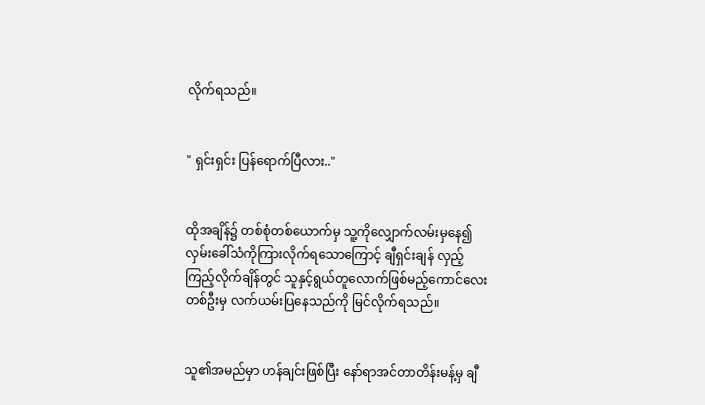လိုက်ရသည်။


" ရှင်းရှင်း ပြန်ရောက်ပြီလား.."


ထိုအချိန်၌ တစ်စုံတစ်ယောက်မှ သူ့ကိုလျှောက်လမ်းမှနေ၍လှမ်းခေါ်သံကိုကြားလိုက်ရသောကြောင့် ချီရှင်းချန် လှည့်ကြည့်လိုက်ချိန်တွင် သူနှင့်ရွယ်တူလောက်ဖြစ်မည့်ကောင်လေးတစ်ဦးမှ လက်ယမ်းပြနေသည်ကို မြင်လိုက်ရသည်။


သူ၏အမည်မှာ ဟန်ချင်းဖြစ်ပြီး နော်ရာအင်တာတိန်းမန့်မှ ချီ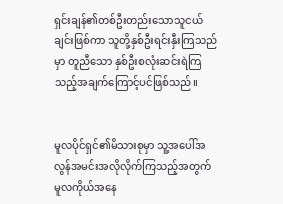ရှင်းချန်၏တစ်ဦးတည်းသောသူငယ်ချင်းဖြစ်ကာ သူတို့နှစ်ဦးရင်းနှီးကြသည်မှာ တူညီသော နှစ်ဦးစလုံးဆင်းရဲကြသည့်အချက်ကြောင့်ပင်ဖြစ်သည်။


မူလပိုင်ရှင်၏မိသားစုမှာ သူ့အပေါ်အလွန်အမင်းအလိုလိုက်ကြသည့်အတွက် မူလကိုယ်အနေ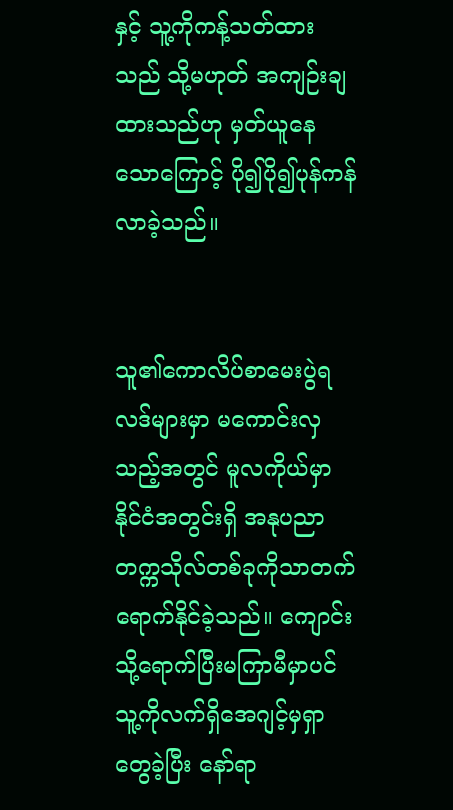နှင့် သူ့ကိုကန့်သတ်ထားသည် သို့မဟုတ် အကျဉ်းချထားသည်ဟု မှတ်ယူနေသောကြောင့် ပို၍ပို၍ပုန်ကန်လာခဲ့သည်။


သူ၏ကောလိပ်စာမေးပွဲရလဒ်များမှာ မကောင်းလှသည့်အတွင် မူလကိုယ်မှာနိုင်ငံအတွင်းရှိ အနုပညာတက္ကသိုလ်တစ်ခုကိုသာတက်ရောက်နိုင်ခဲ့သည်။ ကျောင်းသို့ရောက်ပြီးမကြာမီမှာပင် သူ့ကိုလက်ရှိအေဂျင့်မှရှာတွေခဲ့ပြီး နော်ရာ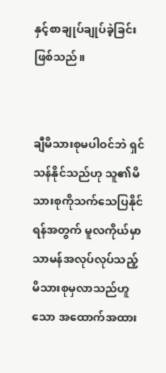နှင့်စာချုပ်ချုပ်ခဲ့ခြင်းဖြစ်သည်။


ချီမိသားစုမပါဝင်ဘဲ ရှင်သန်နိုင်သည်ဟု သူ၏မိသားစုကိုသက်သေပြနိုင်ရန်အတွက် မူလကိုယ်မှာ သာမန်အလုပ်လုပ်သည့်မိသားစုမှလာသည်ဟူသော အထောက်အထား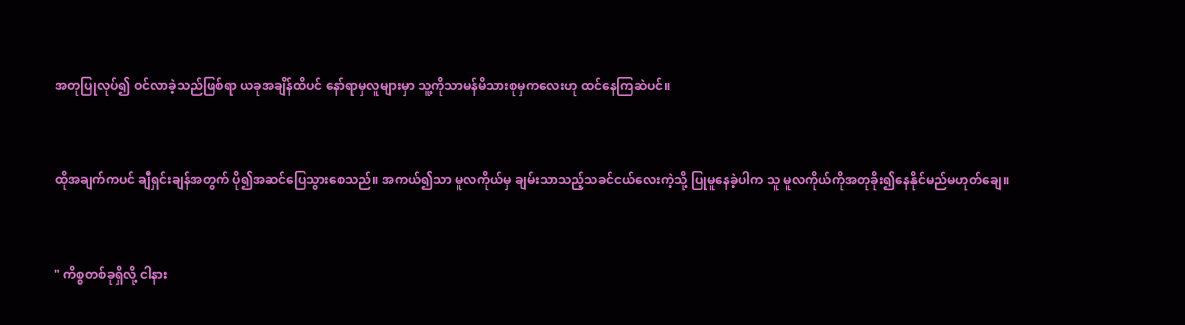အတုပြုလုပ်၍ ဝင်လာခဲ့သည်ဖြစ်ရာ ယခုအချိန်ထိပင် နော်ရာမှလူများမှာ သူ့ကိုသာမန်မိသားစုမှကလေးဟု ထင်နေကြဆဲပင်။


ထိုအချက်ကပင် ချီရှင်းချန်အတွက် ပို၍အဆင်ပြေသွားစေသည်။ အကယ်၍သာ မူလကိုယ်မှ ချမ်းသာသည့်သခင်ငယ်လေးကဲ့သို့ ပြုမူနေခဲ့ပါက သူ မူလကိုယ်ကိုအတုခိုး၍နေနိုင်မည်မဟုတ်ချေ။


" ကိစ္စတစ်ခုရှိလို့ ငါနား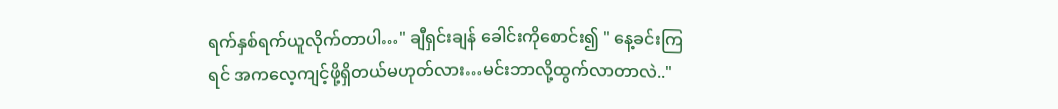ရက်နှစ်ရက်ယူလိုက်တာပါ…" ချီရှင်းချန် ခေါင်းကိုစောင်း၍ " နေ့ခင်းကြရင် အကလေ့ကျင့်ဖို့ရှိတယ်မဟုတ်လား…မင်းဘာလို့ထွက်လာတာလဲ.."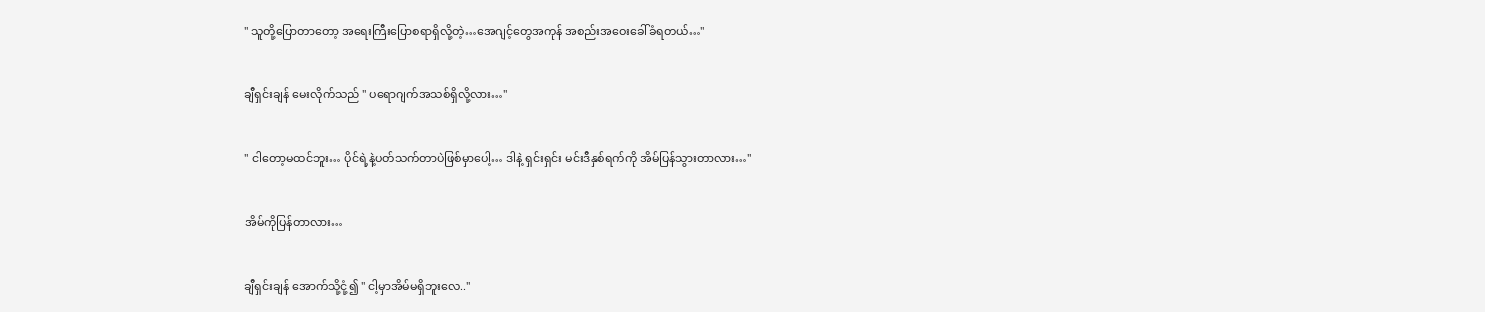" သူတို့ပြောတာတော့ အရေးကြီးပြောစရာရှိလို့တဲ့…အေဂျင့်တွေအကုန် အစည်းအဝေးခေါ်ခံရတယ်…"


ချီရှင်းချန် မေးလိုက်သည် " ပရောဂျက်အသစ်ရှိလို့လား…"


" ငါတော့မထင်ဘူး… ပိုင်ရဲ့နဲ့ပတ်သက်တာပဲဖြစ်မှာပေါ့… ဒါနဲ့ ရှင်းရှင်း မင်းဒီနှစ်ရက်ကို အိမ်ပြန်သွားတာလား…"


အိမ်ကိုပြန်တာလား…


ချီရှင်းချန် အောက်သို့ငုံ့၍ " ငါ့မှာအိမ်မရှိဘူးလေ.."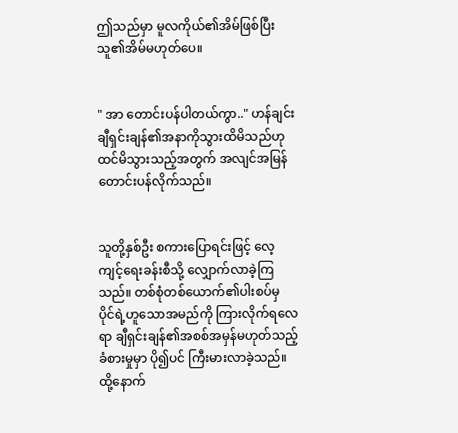ဤသည်မှာ မူလကိုယ်၏အိမ်ဖြစ်ပြီး သူ၏အိမ်မဟုတ်ပေ။


" အာ တောင်းပန်ပါတယ်ကွာ.." ဟန်ချင်း ချီရှင်းချန်၏အနာကိုသွားထိမိသည်ဟု ထင်မိသွားသည့်အတွက် အလျင်အမြန်တောင်းပန်လိုက်သည်။


သူတို့နှစ်ဦး စကားပြောရင်းဖြင့် လေ့ကျင့်ရေးခန်းစီသို့ လျှောက်လာခဲ့ကြသည်။ တစ်စုံတစ်ယောက်၏ပါးစပ်မှ ပိုင်ရဲ့ဟူသောအမည်ကို ကြားလိုက်ရလေရာ ချီရှင်းချန်၏အစစ်အမှန်မဟုတ်သည့်ခံစားမှုမှာ ပို၍ပင် ကြီးမားလာခဲ့သည်။ ထို့နောက်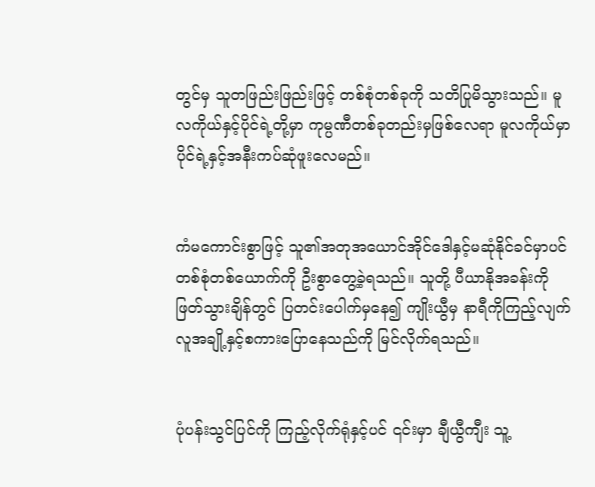တွင်မှ သူတဖြည်းဖြည်းဖြင့် တစ်စုံတစ်ခုကို သတိပြုမိသွားသည်။ မူလကိုယ်နှင့်ပိုင်ရဲ့တို့မှာ ကုမ္ပဏီတစ်ခုတည်းမှဖြစ်လေရာ မူလကိုယ်မှာ ပိုင်ရဲ့နှင့်အနီးကပ်ဆုံဖူးလေမည်။


ကံမကောင်းစွာဖြင့် သူ၏အတုအယောင်အိုင်ဒေါနှင့်မဆုံနိုင်ခင်မှာပင် တစ်စုံတစ်ယောက်ကို ဦးစွာတွေ့ခဲ့ရသည်။ သူတို့ ပီယာနိုအခန်းကို ဖြတ်သွားချိန်တွင် ပြတင်းပေါက်မှနေ၍ ကျိုးယွီမှ နာရီကိုကြည့်လျက် လူအချို့နှင့်စကားပြောနေသည်ကို မြင်လိုက်ရသည်။


ပုံပန်းသွင်ပြင်ကို ကြည့်လိုက်ရုံနှင့်ပင် ၎င်းမှာ ချီယွီကျီး သူ့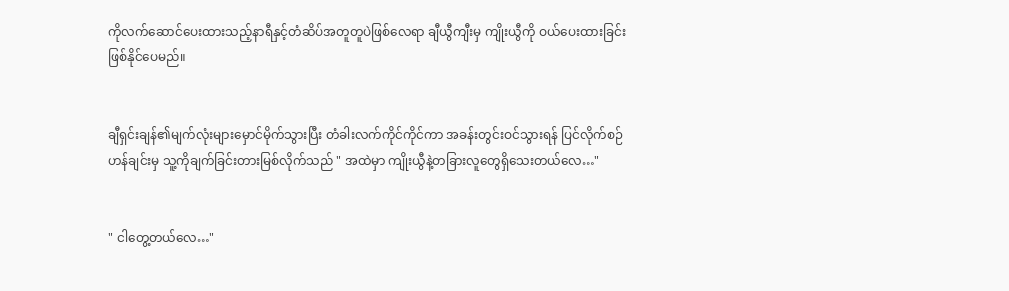ကိုလက်ဆောင်ပေးထားသည့်နာရီနှင့်တံဆိပ်အတူတူပဲဖြစ်လေရာ ချီယွီကျီးမှ ကျိုးယွီကို ဝယ်ပေးထားခြင်းဖြစ်နိုင်ပေမည်။


ချီရှင်းချန်၏မျက်လုံးများမှောင်မိုက်သွားပြီး တံခါးလက်ကိုင်ကိုင်ကာ အခန်းတွင်းဝင်သွားရန် ပြင်လိုက်စဉ် ဟန်ချင်းမှ သူ့ကိုချက်ခြင်းတားမြစ်လိုက်သည် " အထဲမှာ ကျိုးယွီနဲ့တခြားလူတွေရှိသေးတယ်လေ…"


" ငါတွေ့တယ်လေ…"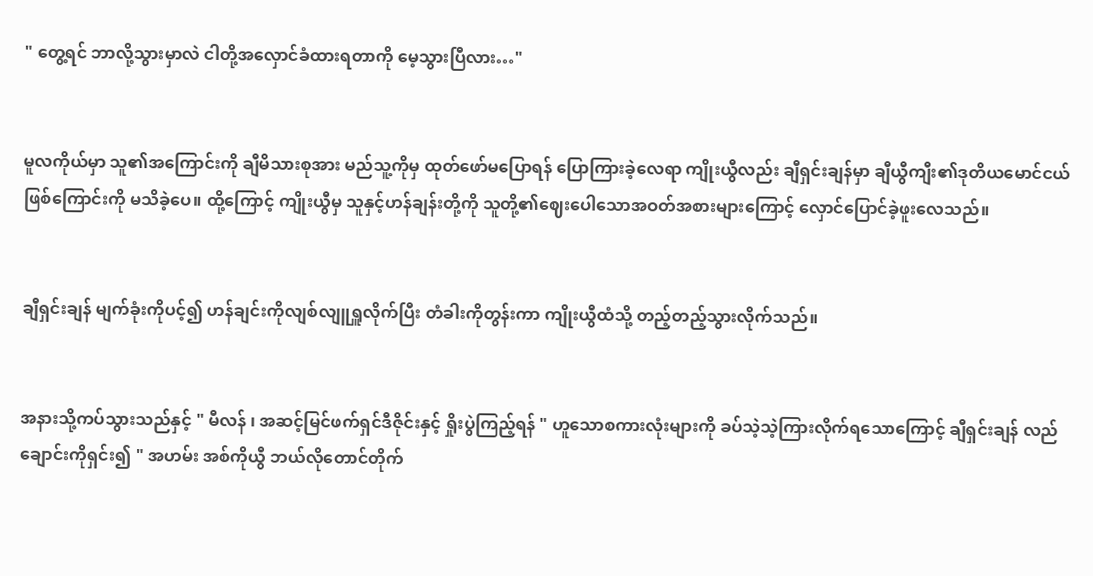" တွေ့ရင် ဘာလို့သွားမှာလဲ ငါတို့အလှောင်ခံထားရတာကို မေ့သွားပြီလား…"


မူလကိုယ်မှာ သူ၏အကြောင်းကို ချီမိသားစုအား မည်သူ့ကိုမှ ထုတ်ဖော်မပြောရန် ပြောကြားခဲ့လေရာ ကျိုးယွီလည်း ချီရှင်းချန်မှာ ချီယွီကျီး၏ဒုတိယမောင်ငယ်ဖြစ်ကြောင်းကို မသိခဲ့ပေ။ ထို့ကြောင့် ကျိုးယွီမှ သူနှင့်ဟန်ချန်းတို့ကို သူတို့၏ဈေးပေါသောအဝတ်အစားများကြောင့် လှောင်ပြောင်ခဲ့ဖူးလေသည်။


ချီရှင်းချန် မျက်ခုံးကိုပင့်၍ ဟန်ချင်းကိုလျစ်လျူရှူလိုက်ပြီး တံခါးကိုတွန်းကာ ကျိုးယွီထံသို့ တည့်တည့်သွားလိုက်သည်။


အနားသို့ကပ်သွားသည်နှင့် " မီလန် ၊ အဆင့်မြင်ဖက်ရှင်ဒီဇိုင်းနှင့် ရှိုးပွဲကြည့်ရန် " ဟူသောစကားလုံးများကို ခပ်သဲ့သဲ့ကြားလိုက်ရသောကြောင့် ချီရှင်းချန် လည်ချောင်းကိုရှင်း၍ " အဟမ်း အစ်ကိုယွီ ဘယ်လိုတောင်တိုက်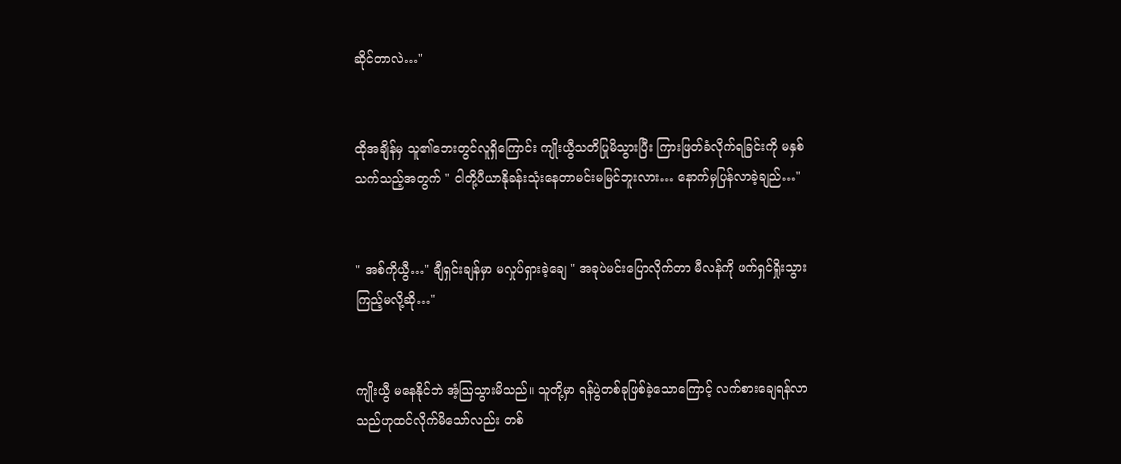ဆိုင်တာလဲ…"


ထိုအချိန်မှ သူ၏ဘေးတွင်လူရှိကြောင်း ကျိုးယွီသတိပြုမိသွားပြီး ကြားဖြတ်ခံလိုက်ရခြင်းကို မနှစ်သက်သည့်အတွက် " ငါတို့ပီယာနိုခန်းသုံးနေတာမင်းမမြင်ဘူးလား… နောက်မှပြန်လာခဲ့ချည်…"


" အစ်ကိုယွီ…" ချီရှင်းချန်မှာ မလှုပ်ရှားခဲ့ချေ " အခုပဲမင်းပြောလိုက်တာ မီလန်ကို ဖက်ရှင်ရှိုးသွားကြည့်မလို့ဆို…"


ကျိုးယွီ မနေနိုင်ဘဲ အံ့ဩသွားမိသည်။ သူတို့မှာ ရန်ပွဲတစ်ခုဖြစ်ခဲ့သောကြောင့် လက်စားချေရန်လာသည်ဟုထင်လိုက်မိသော်လည်း တစ်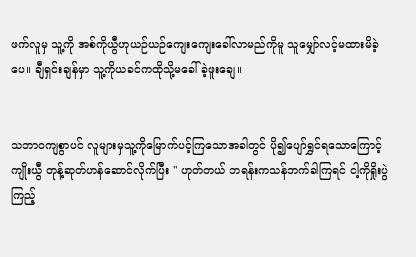ဖက်လူမှ သူ့ကို အစ်ကိုယွီဟုယဉ်ယဉ်ကျေးကျေးခေါ်လာမည်ကိုမူ သူမျှော်လင့်မထားမိခဲ့ပေ။ ချီရှင်းချန်မှာ သူ့ကိုယခင်ကထိုသို့မခေါ်ခဲ့ဖူးချေ။


သဘာဝကျစွာပင် လူများမှသူ့ကိုမြောက်ပင့်ကြသောအခါတွင် ပို၍ပျော်ရွှင်ရသောကြောင့် ကျိုးယွီ တုန့်ဆုတ်ဟန်ဆောင်လိုက်ပြီး " ဟုတ်တယ် ဘရန်းကသန်ဘက်ခါကြရင် ငါ့ကိုရှိုးပွဲကြည့်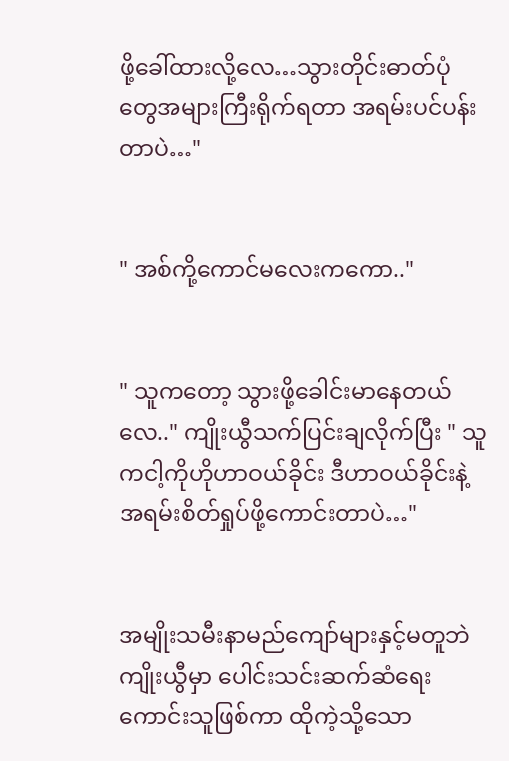ဖို့ခေါ်ထားလို့လေ…သွားတိုင်းဓာတ်ပုံတွေအများကြီးရိုက်ရတာ အရမ်းပင်ပန်းတာပဲ…"


" အစ်ကို့ကောင်မလေးကကော.."


" သူကတော့ သွားဖို့ခေါင်းမာနေတယ်လေ.." ကျိုးယွီသက်ပြင်းချလိုက်ပြီး " သူကငါ့ကိုဟိုဟာဝယ်ခိုင်း ဒီဟာဝယ်ခိုင်းနဲ့ အရမ်းစိတ်ရှုပ်ဖို့ကောင်းတာပဲ…"


အမျိုးသမီးနာမည်ကျော်များနှင့်မတူဘဲ ကျိုးယွီမှာ ပေါင်းသင်းဆက်ဆံရေးကောင်းသူဖြစ်ကာ ထိုကဲ့သို့သော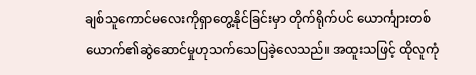ချစ်သူကောင်မလေးကိုရှာတွေ့နိုင်ခြင်းမှာ တိုက်ရိုက်ပင် ယောင်္ကျားတစ်ယောက်၏ဆွဲဆောင်မှုဟုသက်သေပြခဲ့လေသည်။ အထူးသဖြင့် ထိုလူကုံ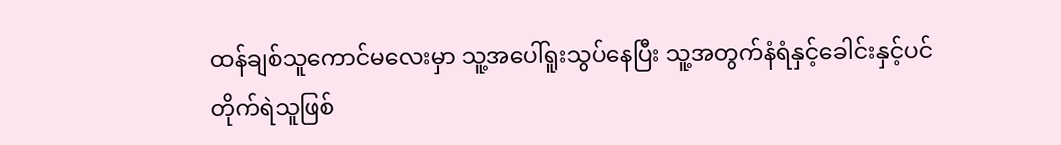ထန်ချစ်သူကောင်မလေးမှာ သူ့အပေါ်ရူးသွပ်နေပြီး သူ့အတွက်နံရံနှင့်ခေါင်းနှင့်ပင် တိုက်ရဲသူဖြစ်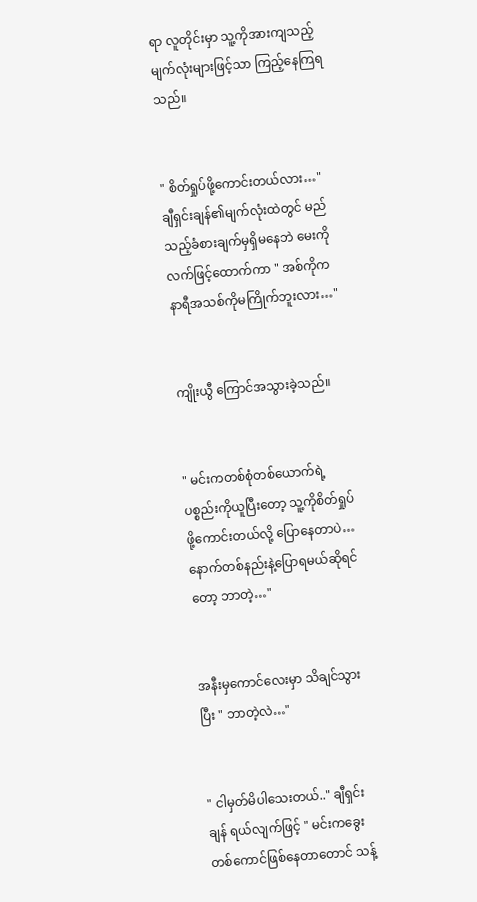ရာ လူတိုင်းမှာ သူ့ကိုအားကျသည့်မျက်လုံးများဖြင့်သာ ကြည့်နေကြရသည်။


" စိတ်ရှုပ်ဖို့ကောင်းတယ်လား…" ချီရှင်းချန်၏မျက်လုံးထဲတွင် မည်သည့်ခံစားချက်မှရှိမနေဘဲ မေးကိုလက်ဖြင့်ထောက်ကာ " အစ်ကိုကနာရီအသစ်ကိုမကြိုက်ဘူးလား…"


ကျိုးယွီ ကြောင်အသွားခဲ့သည်။


" မင်းကတစ်စုံတစ်ယောက်ရဲ့ပစ္စည်းကိုယူပြီးတော့ သူ့ကိုစိတ်ရှုပ်ဖို့ကောင်းတယ်လို့ ပြောနေတာပဲ…နောက်တစ်နည်းနဲ့ပြောရမယ်ဆိုရင်တော့ ဘာတဲ့…"


အနီးမှကောင်လေးမှာ သိချင်သွားပြီး " ဘာတဲ့လဲ…"


" ငါမှတ်မိပါသေးတယ်.." ချီရှင်းချန် ရယ်လျက်ဖြင့် " မင်းကခွေးတစ်ကောင်ဖြစ်နေတာတောင် သန့်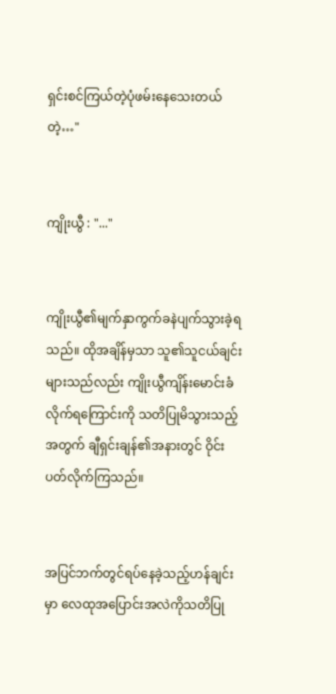ရှင်းစင်ကြယ်တဲ့ပုံဖမ်းနေသေးတယ်တဲ့…"


ကျိုးယွီ : "..."


ကျိုးယွီ၏မျက်နှာကွက်ခနဲပျက်သွားခဲ့ရသည်။ ထိုအချိန်မှသာ သူ၏သူငယ်ချင်းများသည်လည်း ကျိုးယွီကျိန်းမောင်းခံလိုက်ရကြောင်းကို သတိပြုမိသွားသည့်အတွက် ချီရှင်းချန်၏အနားတွင် ဝိုင်းပတ်လိုက်ကြသည်။


အပြင်ဘက်တွင်ရပ်နေခဲ့သည့်ဟန်ချင်းမှာ လေထုအပြောင်းအလဲကိုသတိပြု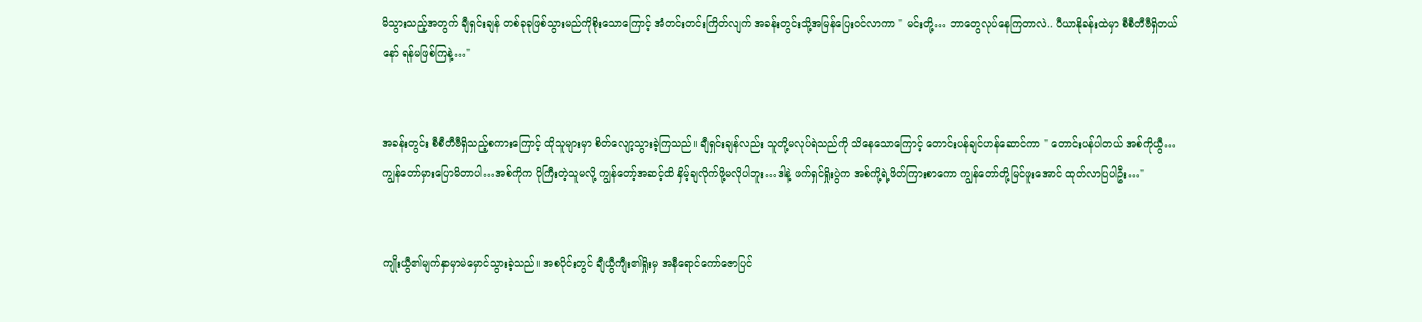မိသွားသည့်အတွက် ချီရှင်းချန် တစ်ခုခုဖြစ်သွားမည်ကိုစိုးသောကြောင့် အံတင်းတင်းကြိတ်လျက် အခန်းတွင်းသို့အမြန်ပြေးဝင်လာကာ " မင်းတို့… ဘာတွေလုပ်နေကြတာလဲ.. ပီယာနိုခန်းထဲမှာ စီစီတီဗီရှိတယ်နော် ရန်မဖြစ်ကြနဲ့…"


အခန်းတွင်း စီစီတီဗီရှိသည့်စကားကြောင့် ထိုသူများမှာ စိတ်လျော့သွားခဲ့ကြသည်။ ချီရှင်းချန်လည်း သူတို့မလုပ်ရဲသည်ကို သိနေသောကြောင့် တောင်းပန်ချင်ဟန်ဆောင်ကာ " တောင်းပန်ပါတယ် အစ်ကိုယွီ… ကျွန်တော်မှားပြောမိတာပါ…အစ်ကိုက ပိုကြီးတဲ့သူမလို့ ကျွန်တော့်အဆင့်ထိ နှိမ့်ချလိုက်ဖို့မလိုပါဘူး…ဒါနဲ့ ဖက်ရှင်ရှိုးပွဲက အစ်ကို့ရဲ့ဖိတ်ကြားစာကော ကျွန်တော်တို့မြင်ဖူးအောင် ထုတ်လာပြပါဦး…"


ကျိုးယွီ၏မျက်နှာမှာမဲမှောင်သွားခဲ့သည်။ အစပိုင်းတွင် ချီယွီကျီး၏ရှိုးမှ အနီရောင်ကော်ဇောပြင်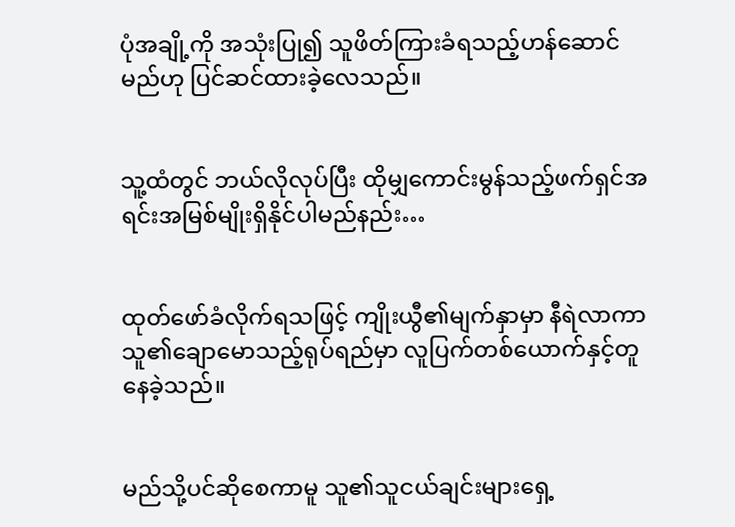ပုံအချို့ကို အသုံးပြု၍ သူဖိတ်ကြားခံရသည့်ဟန်ဆောင်မည်ဟု ပြင်ဆင်ထားခဲ့လေသည်။


သူ့ထံတွင် ဘယ်လိုလုပ်ပြီး ထိုမျှကောင်းမွန်သည့်ဖက်ရှင်အရင်းအမြစ်မျိုးရှိနိုင်ပါမည်နည်း…


ထုတ်ဖော်ခံလိုက်ရသဖြင့် ကျိုးယွီ၏မျက်နှာမှာ နီရဲလာကာ သူ၏ချောမောသည့်ရုပ်ရည်မှာ လူပြက်တစ်ယောက်နှင့်တူနေခဲ့သည်။


မည်သို့ပင်ဆိုစေကာမူ သူ၏သူငယ်ချင်းများရှေ့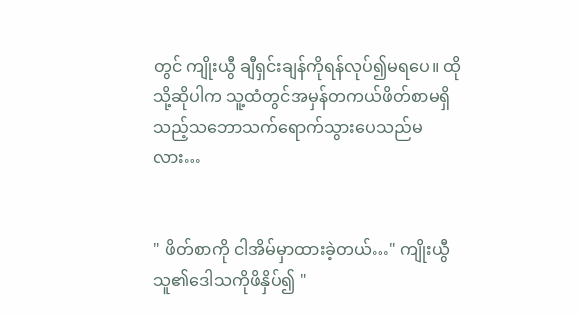တွင် ကျိုးယွီ ချီရှင်းချန်ကိုရန်လုပ်၍မရပေ။ ထိုသို့ဆိုပါက သူ့ထံတွင်အမှန်တကယ်ဖိတ်စာမရှိသည့်သဘောသက်ရောက်သွားပေသည်မလား…


" ဖိတ်စာကို ငါအိမ်မှာထားခဲ့တယ်…" ကျိုးယွီ သူ၏ဒေါသကိုဖိနှိပ်၍ "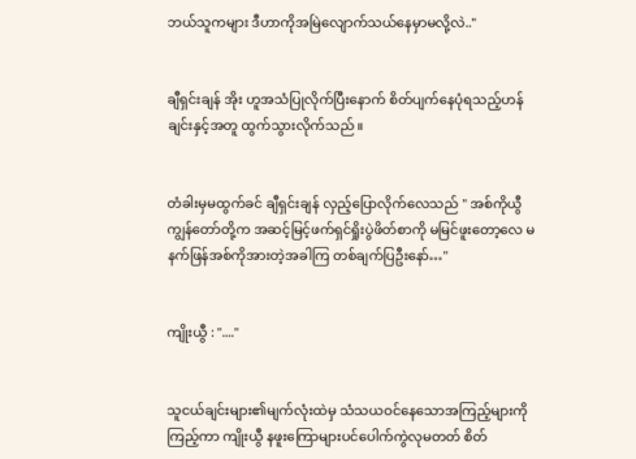ဘယ်သူကများ ဒီဟာကိုအမြဲလျောက်သယ်နေမှာမလို့လဲ.."


ချီရှင်းချန် အိုး ဟူအသံပြုလိုက်ပြီးနောက် စိတ်ပျက်နေပုံရသည့်ဟန်ချင်းနှင့်အတူ ထွက်သွားလိုက်သည်။


တံခါးမှမထွက်ခင် ချီရှင်းချန် လှည့်ပြောလိုက်လေသည် " အစ်ကိုယွီ ကျွန်တော်တို့က အဆင့်မြင့်ဖက်ရှင်ရှိုးပွဲဖိတ်စာကို မမြင်ဖူးတော့လေ မနက်ဖြန်အစ်ကိုအားတဲ့အခါကြ တစ်ချက်ပြဦးနော်…"


ကျိုးယွီ : "...."


သူငယ်ချင်းများ၏မျက်လုံးထဲမှ သံသယဝင်နေသောအကြည့်များကိုကြည့်ကာ ကျိုးယွီ နဖူးကြောများပင်ပေါက်ကွဲလုမတတ် စိတ်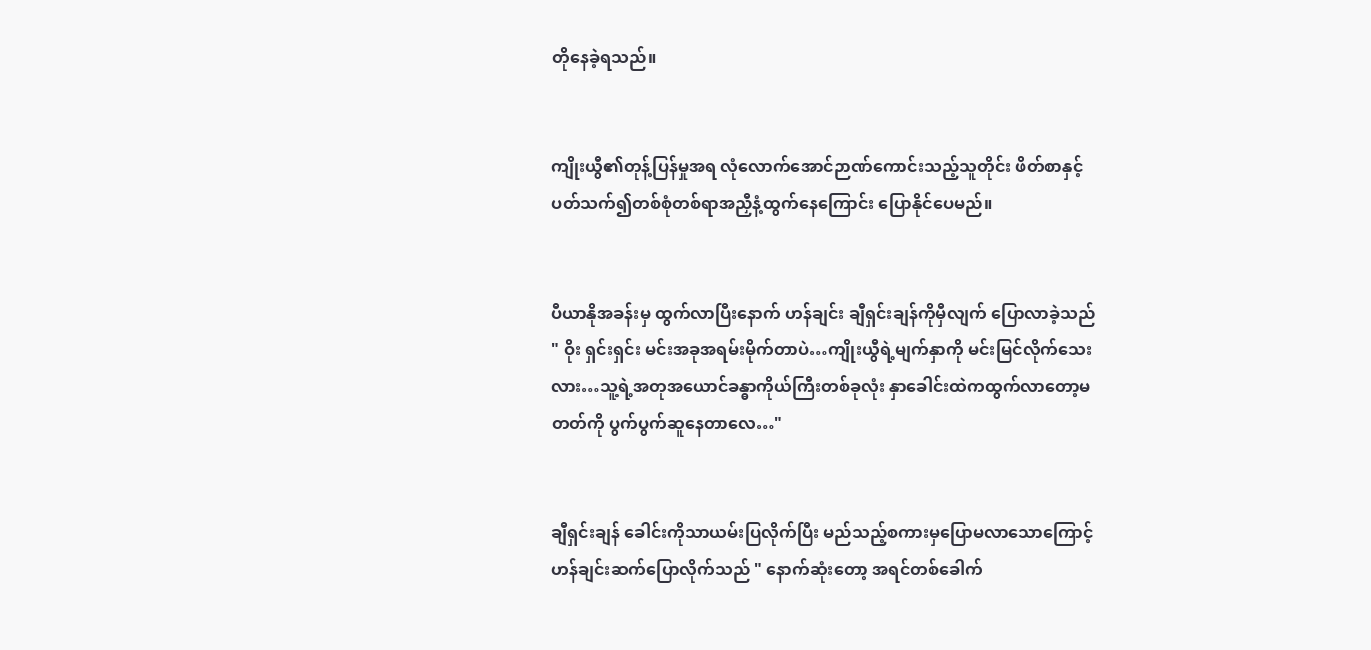တိုနေခဲ့ရသည်။


ကျိုးယွီ၏တုန့်ပြန်မှုအရ လုံလောက်အောင်ဉာဏ်ကောင်းသည့်သူတိုင်း ဖိတ်စာနှင့်ပတ်သက်၍တစ်စုံတစ်ရာအညှီနံ့ထွက်နေကြောင်း ပြောနိုင်ပေမည်။


ပီယာနိုအခန်းမှ ထွက်လာပြီးနောက် ဟန်ချင်း ချီရှင်းချန်ကိုမှီလျက် ပြောလာခဲ့သည် " ဝိုး ရှင်းရှင်း မင်းအခုအရမ်းမိုက်တာပဲ…ကျိုးယွီရဲ့မျက်နှာကို မင်းမြင်လိုက်သေးလား…သူ့ရဲ့အတုအယောင်ခန္ဓာကိုယ်ကြီးတစ်ခုလုံး နှာခေါင်းထဲကထွက်လာတော့မတတ်ကို ပွက်ပွက်ဆူနေတာလေ…"


ချီရှင်းချန် ခေါင်းကိုသာယမ်းပြလိုက်ပြီး မည်သည့်စကားမှပြောမလာသောကြောင့် ဟန်ချင်းဆက်ပြောလိုက်သည် " နောက်‌ဆုံးတော့ အရင်‌တစ်ခေါက်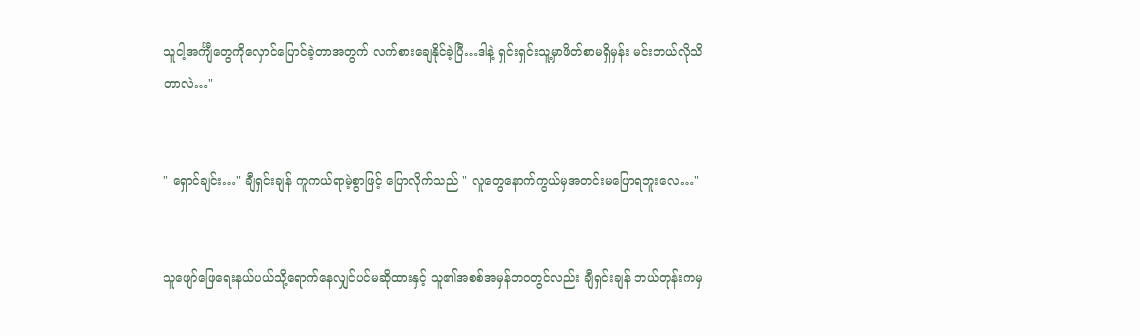သူငါ့အင်္ကျီတွေကိုလှောင်ပြောင်ခဲ့တာအတွက် လက်စားချေနိုင်ခဲ့ပြီ…ဒါနဲ့ ရှင်းရှင်းသူ့မှာဖိတ်စာမရှိမှန်း မင်းဘယ်လိုသိတာလဲ…"


" ရှောင်ချင်း…" ချီရှင်းချန် ကူကယ်ရာမဲ့စွာဖြင့် ပြောလိုက်သည် " လူတွေနောက်ကွယ်မှအတင်းမပြောရဘူးလေ…"


သူဖျော်ဖြေရေးနယ်ပယ်သို့ရောက်နေလျှင်ပင်မဆိုထားနှင့် သူ၏အစစ်အမှန်ဘဝတွင်လည်း ချီရှင်းချန် ဘယ်တုန်းကမှ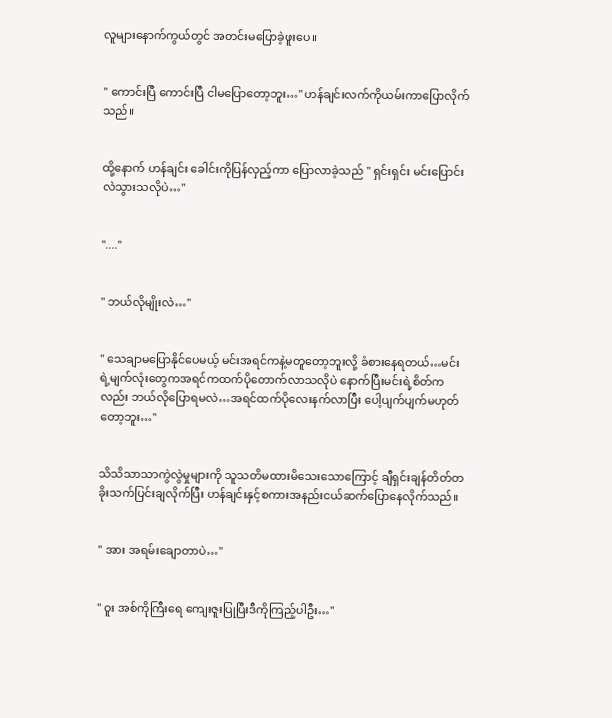လူများနောက်ကွယ်တွင် အတင်းမပြောခဲ့ဖူးပေ။


" ကောင်းပြီ ကောင်းပြီ ငါမပြောတော့ဘူး…" ဟန်ချင်းလက်ကိုယမ်းကာပြောလိုက်သည်။


ထို့နောက် ဟန်ချင်း ခေါင်းကိုပြန်လှည့်ကာ ပြောလာခဲ့သည် " ရှင်းရှင်း မင်းပြောင်းလဲသွားသလိုပဲ…"


"...."


" ဘယ်လိုမျိုးလဲ…"


" သေချာမပြောနိုင်ပေမယ့် မင်းအရင်ကနဲ့မတူတော့ဘူးလို့ ခံစားနေရတယ်…မင်းရဲ့မျက်လုံးတွေကအရင်ကထက်ပိုတောက်လာသလိုပဲ နောက်ပြီးမင်းရဲ့စိတ်ကလည်း ဘယ်လိုပြောရမလဲ…အရင်ထက်ပိုလေးနက်လာပြီး ပေါ့ပျက်ပျက်မဟုတ်တော့ဘူး…"


သိသိသာသာကွဲလွဲမှုများကို သူသတိမထားမိသေးသောကြောင့် ချီရှင်းချန်တိတ်တခိုးသက်ပြင်းချလိုက်ပြီး ဟန်ချင်းနှင့်စကားအနည်းငယ်ဆက်ပြောနေလိုက်သည်။


" အား အရမ်းချောတာပဲ…"


" ဝူး အစ်ကိုကြီးရေ ကျေးဇူးပြုပြီးဒီကိုကြည့်ပါဦး…"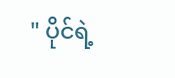" ပိုင်ရဲ့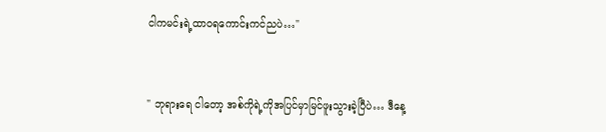ငါကမင်းရဲ့ထာဝရကောင်းကင်ညပဲ…"


" ဘုရားရေ ငါတော့ အစ်ကိုရဲ့ကိုအပြင်မှာမြင်ဖူးသွားခဲ့ပြီပဲ… ဒီနေ့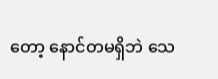တော့ နောင်တမရှိဘဲ သေ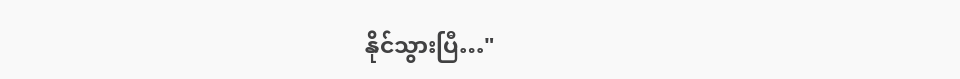နိုင်သွားပြီ…"